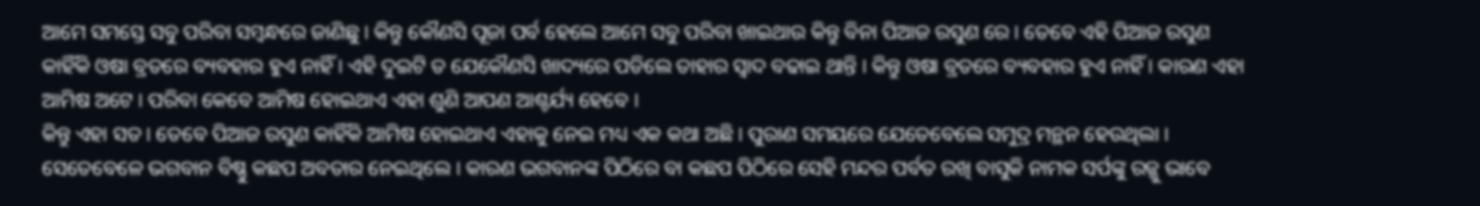ଆମେ ସମସ୍ତେ ସବୁ ପରିବା ସମ୍ବନ୍ଧରେ ଜାଣିଛୁ । କିନ୍ତୁ କୌଣସି ପୂଜା ପର୍ବ ହେଲେ ଆମେ ସବୁ ପରିବା ଖାଇଥାଉ କିନ୍ତୁ ବିନା ପିଆଜ ରସୁଣ ରେ । ତେବେ ଏହି ପିଆଜ ରସୁଣ କାହିଁକି ଓଷା ବ୍ରତରେ ବ୍ୟବହାର ହୁଏ ନାହିଁ । ଏହି ଦୁଇଟି ତ ଯେକୌଣସି ଖାଦ୍ୟରେ ପଡିଲେ ତାହାର ସ୍ୱାଦ ବଢାଇ ଥାନ୍ତି । କିନ୍ତୁ ଓଷା ବ୍ରତରେ ବ୍ୟବହାର ହୁଏ ନାହିଁ । କାରଣ ଏହା ଆମିଷ ଅଟେ । ପରିବା କେବେ ଆମିଷ ହୋଇଥାଏ ଏହା ଶୁଣି ଆପଣ ଆଶ୍ଚର୍ଯ୍ୟ ହେବେ ।
କିନ୍ତୁ ଏହା ସତ । ତେବେ ପିଆଜ ରସୁଣ କାହିଁକି ଆମିଷ ହୋଇଥାଏ ଏହାକୁ ନେଇ ମଧ୍ୟ ଏକ କଥା ଅଛି । ପୁରାଣ ସମୟରେ ଯେତେବେଲେ ସମୁଦ୍ର ମନ୍ଥନ ହେଉଥିଲା । ସେତେବେଳେ ଭଗବାନ ବିଷ୍ଣୁ କଛପ ଅବତାର ନେଇଥିଲେ । କାରଣ ଭଗବାନଙ୍କ ପିଠିରେ ବା କଛପ ପିଠିରେ ସେହି ମନ୍ଦର ପର୍ବତ ରଖି ବାସୁକି ନାମକ ସର୍ପଙ୍କୁ ରଜ୍ଜୁ ଭାବେ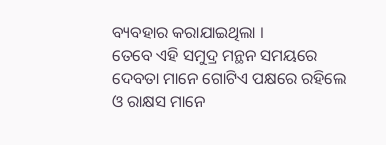ବ୍ୟବହାର କରାଯାଇଥିଲା ।
ତେବେ ଏହି ସମୁଦ୍ର ମନ୍ଥନ ସମୟରେ ଦେବତା ମାନେ ଗୋଟିଏ ପକ୍ଷରେ ରହିଲେ ଓ ରାକ୍ଷସ ମାନେ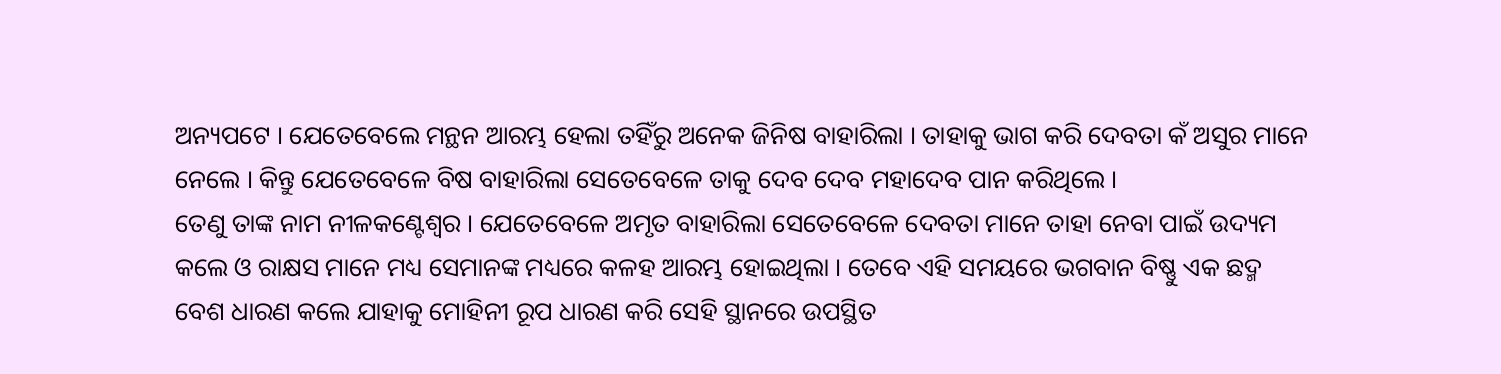ଅନ୍ୟପଟେ । ଯେତେବେଲେ ମନ୍ଥନ ଆରମ୍ଭ ହେଲା ତହିଁରୁ ଅନେକ ଜିନିଷ ବାହାରିଲା । ତାହାକୁ ଭାଗ କରି ଦେବତା କଁ ଅସୁର ମାନେ ନେଲେ । କିନ୍ତୁ ଯେତେବେଳେ ବିଷ ବାହାରିଲା ସେତେବେଳେ ତାକୁ ଦେବ ଦେବ ମହାଦେବ ପାନ କରିଥିଲେ ।
ତେଣୁ ତାଙ୍କ ନାମ ନୀଳକଣ୍ଟେଶ୍ୱର । ଯେତେବେଳେ ଅମୃତ ବାହାରିଲା ସେତେବେଳେ ଦେବତା ମାନେ ତାହା ନେବା ପାଇଁ ଉଦ୍ୟମ କଲେ ଓ ରାକ୍ଷସ ମାନେ ମଧ୍ୟ ସେମାନଙ୍କ ମଧ୍ୟରେ କଳହ ଆରମ୍ଭ ହୋଇଥିଲା । ତେବେ ଏହି ସମୟରେ ଭଗବାନ ବିଷ୍ଣୁ ଏକ ଛଦ୍ମ ବେଶ ଧାରଣ କଲେ ଯାହାକୁ ମୋହିନୀ ରୂପ ଧାରଣ କରି ସେହି ସ୍ଥାନରେ ଉପସ୍ଥିତ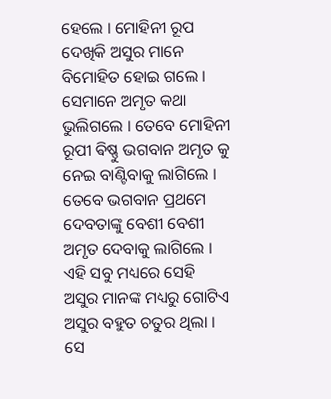ହେଲେ । ମୋହିନୀ ରୂପ ଦେଖିକି ଅସୁର ମାନେ ବିମୋହିତ ହୋଇ ଗଲେ ।
ସେମାନେ ଅମୃତ କଥା ଭୁଲିଗଲେ । ତେବେ ମୋହିନୀ ରୂପୀ ଵିଷ୍ଣୁ ଭଗବାନ ଅମୃତ କୁ ନେଇ ବାଣ୍ଟିବାକୁ ଲାଗିଲେ । ତେବେ ଭଗବାନ ପ୍ରଥମେ ଦେବତାଙ୍କୁ ବେଶୀ ବେଶୀ ଅମୃତ ଦେବାକୁ ଲାଗିଲେ । ଏହି ସବୁ ମଧ୍ୟରେ ସେହି ଅସୁର ମାନଙ୍କ ମଧ୍ୟରୁ ଗୋଟିଏ ଅସୁର ବହୁତ ଚତୁର ଥିଲା ।
ସେ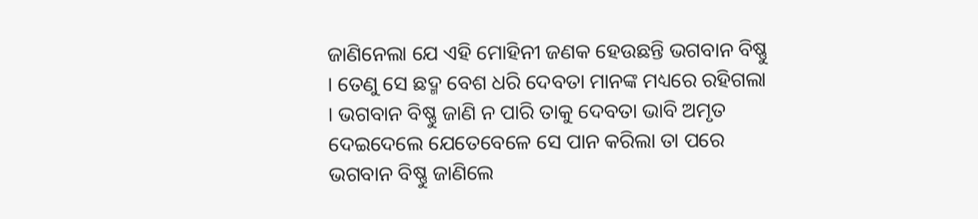ଜାଣିନେଲା ଯେ ଏହି ମୋହିନୀ ଜଣକ ହେଉଛନ୍ତି ଭଗବାନ ବିଷ୍ଣୁ । ତେଣୁ ସେ ଛଦ୍ମ ବେଶ ଧରି ଦେବତା ମାନଙ୍କ ମଧ୍ୟରେ ରହିଗଲା । ଭଗବାନ ବିଷ୍ଣୁ ଜାଣି ନ ପାରି ତାକୁ ଦେବତା ଭାବି ଅମୃତ ଦେଇଦେଲେ ଯେତେବେଳେ ସେ ପାନ କରିଲା ତା ପରେ ଭଗବାନ ବିଷ୍ଣୁ ଜାଣିଲେ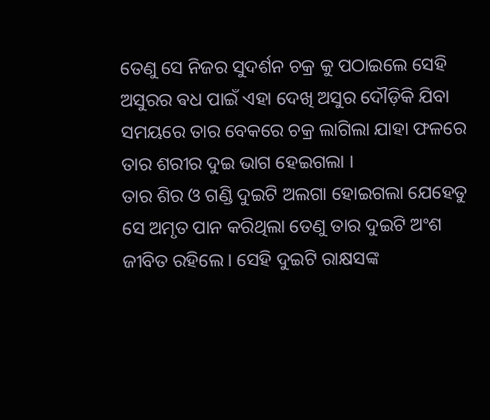ତେଣୁ ସେ ନିଜର ସୁଦର୍ଶନ ଚକ୍ର କୁ ପଠାଇଲେ ସେହି ଅସୁରର ଵଧ ପାଇଁ ଏହା ଦେଖି ଅସୁର ଦୌଡ଼ିକି ଯିବା ସମୟରେ ତାର ବେକରେ ଚକ୍ର ଲାଗିଲା ଯାହା ଫଳରେ ତାର ଶରୀର ଦୁଇ ଭାଗ ହେଇଗଲା ।
ତାର ଶିର ଓ ଗଣ୍ଡି ଦୁଇଟି ଅଲଗା ହୋଇଗଲା ଯେହେତୁ ସେ ଅମୃତ ପାନ କରିଥିଲା ତେଣୁ ତାର ଦୁଇଟି ଅଂଶ ଜୀବିତ ରହିଲେ । ସେହି ଦୁଇଟି ରାକ୍ଷସଙ୍କ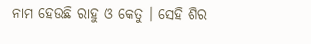ନାମ ହେଉଛି ରାହୁ ଓ କେତୁ । ସେହି ଶିର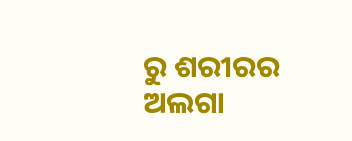ରୁ ଶରୀରର ଅଲଗା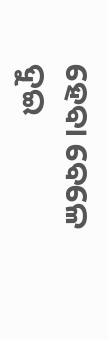ହେବା ବେଳେ ଦୁଇ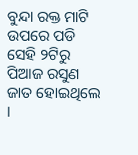ବୁନ୍ଦା ରକ୍ତ ମାଟି ଉପରେ ପଡି ସେହି ୨ଟିରୁ ପିଆଜ ରସୁଣ ଜାତ ହୋଇଥିଲେ ।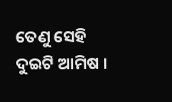ତେଣୁ ସେହି ଦୁଇଟି ଆମିଷ ।